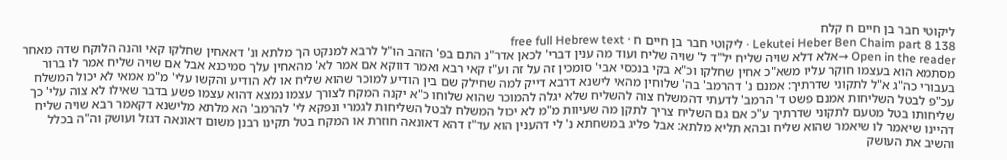ליקוטי חבר בן חיים ח קלח
Lekutei Heber Ben Chaim part 8 138 · ליקוטי חבר בן חיים ח · free full Hebrew text
Open in the reader →אלא דלא שויה שליח יל"ד ל' שויה שליח ועוד מה ענין דברי' לכאן אדר"נ התם בפ' הזהב הו"ל לרבא למנקט הך מלתא ונ' דאאחין שחלקו קאי והנה הלוקח שדה מאחר מסתמא הוא בעצמו חוקר עליו משא"כ אחין שחלקו וכ"א בקי בנכסי אבי' סומכין זה על זה וע"ז קאי רבא ואמר דווקא אם אמר לא' מהאחין עלך סמיכנא אבל אם שויה שליח אמר לו ברור בעבורי כה"ג א"ל לתקוני שדרתיך: אמנם נ' דהרמב' בה' שלוחין מהאי לישנא דרבא דייק למה שחילק שם בין הודיע למוכר שהוא שליח או לא הודיע והקשו עלי' מ"מ אמאי לא יכול המשלח עכ"פ לבטל השליחות אמנם פשט ד' הרמב' לדעתי דהמשלח צוה להשליח שלא יגלה להמוכר שהוא שלוחו כ"א יקנה המקח לצורך עצמו נמצא דהוא עצמו פשע בדבר שאילו לא צוה עלי' כך שליחותו בטל מטעם לתקוני שדרתיך ע"כ אם גם השליח צריך לתקן מה שעיוות מ"מ לא יכול המשלח לבטל השליחות לגמרי ונפקא לי' להרמב' הא מלתא מלישנא דקאמר רבא שויה שליח דהיינו שיאמר לו שיאמר שהוא שליח ובהא תליא מלתא: אבל פליג במשחתא נ' לי דהענין הוא עד"ז דהא דאונאה חוזרת או המקח בטל תקינו רבנן משום דאונאה דגזל ועושק וה"ה בכלל והשיב את העושק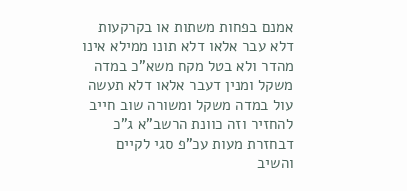אמנם בפחות משתות או בקרקעות דלא עבר אלאו דלא תונו ממילא אינו מהדר ולא בטל מקח משא"כ במדה משקל ומנין דעבר אלאו דלא תעשה עול במדה משקל ומשורה שוב חייב להחזיר וזה כוונת הרשב"א ג"כ דבחזרת מעות עכ"פ סגי לקיים והשיב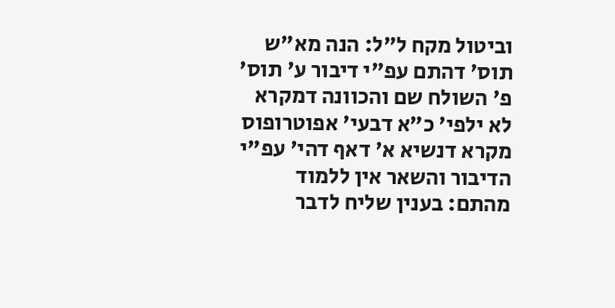וביטול מקח ל"ל: הנה מא"ש תוס' דהתם עפ"י דיבור ע' תוס' פ' השולח שם והכוונה דמקרא לא ילפי' כ"א דבעי' אפוטרופוס מקרא דנשיא א' דאף דהי' עפ"י הדיבור והשאר אין ללמוד מהתם: בענין שליח לדבר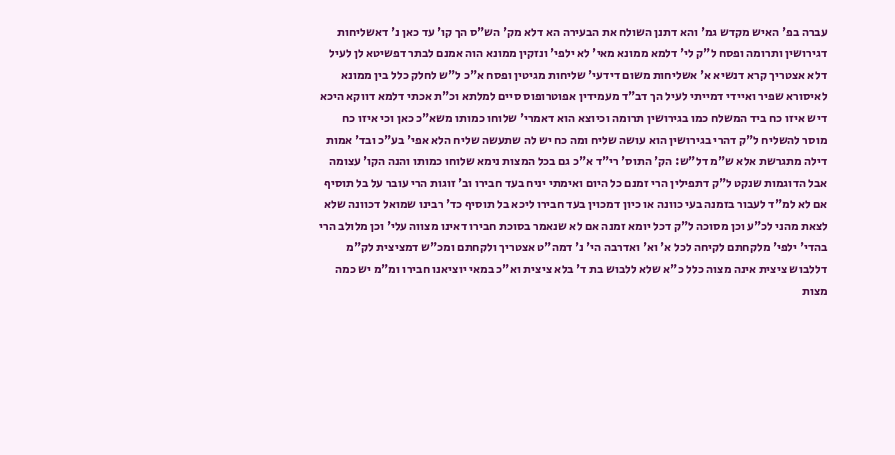עברה בפ' האיש מקדש גמ' והא דתנן השולח את הבעירה הא דלא מק' הש"ס הך קו' עד כאן נ' דאשליחות דגירושין ותרומה ופסח ל"ק לי' דלמא ממונא מאי' לא ילפי' ונזקין ממונא הוה אמנם לבתר דפשיטא לן לעיל דלא אצטריך קרא דנשיא א' אשליחות משום דידעי' שליחות מגיטין ופסח א"כ ל"ש לחלק כלל בין ממונא לאיסורא שפיר ואיידי דמייתי לעיל הך דב"ד מעמידין אפוטרופוס סיים למלתא וכ"ת אכתי דלמא דווקא היכא דיש איזו כח ביד המשלח כמו בגירושין תרומה וכיוצא הוא דאמרי' שלוחו כמותו משא"כ כאן וכי איזו כח מוסר להשליח ל"ק דהרי בגירושין הוא עושה שליח ומה כח יש לה שתעשה שליח הלא אפי' בע"כ ובד' אמות דילה מתגרשת אלא ש"מ דל"ש: הק' התוס' רי"ד א"כ גם בכל המצות נימא שלוחו כמותו והנה הקו' עצומה אבל הדוגמות שנקט ל"ק דתפילין הרי זמנם כל היום ואימתי יניח בעד חבירו וב' זוגות הרי עובר על בל תוסיף אם לא למ"ד לעבור בזמנה בעי כוונה או כיון דמכוין בעד חבירו ליכא בל תוסיף כד' רבינו שמואל דכוונה שלא לצאת מהני לכ"ע וכן מסוכה ל"ק דכל יומא זמנה אם לא שנאמר בסוכת חבירו דאינו מצווה עלי' וכן מלולב הרי בהדי' ילפי' מלקחתם לקיחה לכל א' וא' ואדרבה הי' נ' דמה"ט אצטריך ולקחתם ומכ"ש דמציצית לק"מ דללבוש ציצית אינה מצוה כלל כ"א שלא ללבוש בת ד' בלא ציצית וא"כ במאי יוציאנו חבירו ומ"מ יש כמה מצות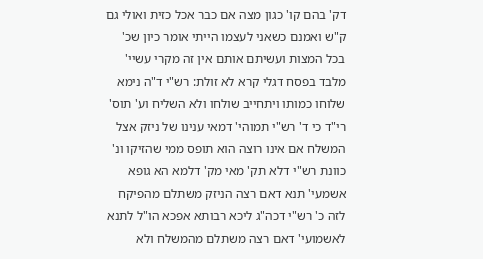דק' בהם קו' כגון מצה אם כבר אכל כזית ואולי גם ק"ש ואמנם כשאני לעצמו הייתי אומר כיון שכ' בכל המצות ועשיתם אותם אין זה מקרי עשיי' מלבד בפסח דגלי קרא לא זולת: רש"י ד"ה נימא שלוחו כמותו ויתחייב שולחו ולא השליח וע' תוס' רי"ד כי ד' רש"י תמוהי' דמאי ענינו של ניזק אצל המשלח אם אינו רוצה הוא תופס ממי שהזיקו ונ' כוונת רש"י דלא תק' מאי מק' דלמא הא גופא אשמעי' תנא דאם רצה הניזק משתלם מהפיקח לזה כ' רש"י דכה"ג ליכא רבותא אפכא הו"ל לתנא לאשמועי' דאם רצה משתלם מהמשלח ולא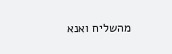מהשליח ואנא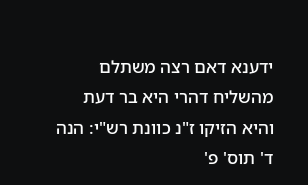ידענא דאם רצה משתלם מהשליח דהרי היא בר דעת והיא הזיקו ז"נ כוונת רש"י: הנה ד' תוס' פ'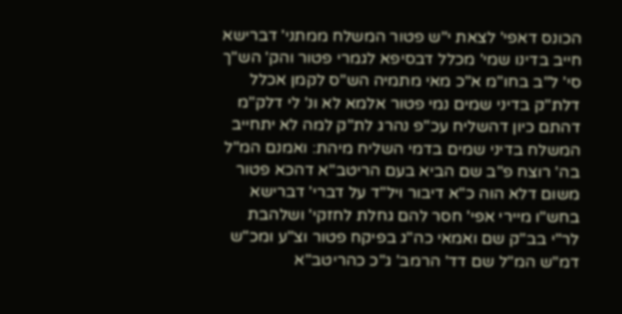הכונס דאפי' לצאת י"ש פטור המשלח ממתני' דברישא חייב בדינו שמי' מכלל דבסיפא לגמרי פטור והק' הש"ך סי' ל"ב בחו"מ א"כ מאי מתמיה הש"ס לקמן אכלל דלת"ק בדיני שמים נמי פטור אלמא לא ונ' לי דלק"מ דהתם כיון דהשליח עכ"פ נהרג לת"ק למה לא יתחייב המשלח בדיני שמים בדמי השליח מיהת: ואמנם המ"ל בה' רוצח פ"ב שם הביא בעם הריטב"א דהכא פטור משום דלא הוה כ"א דיבור ויל"ד על דברי' דברישא בחש"ו מיירי אפי' חסר להם גחלת לחזקי' ושלהבת לר"י בב"ק שם ואמאי כה"ג בפיקח פטור וצ"ע ומכ"ש דמ"ש המ"ל שם דד' הרמב' ג"כ כהריטב"א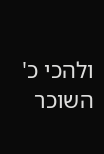ולהכי כ' השוכר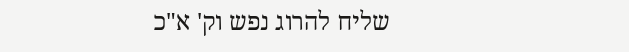שליח להרוג נפש וק' א"כ